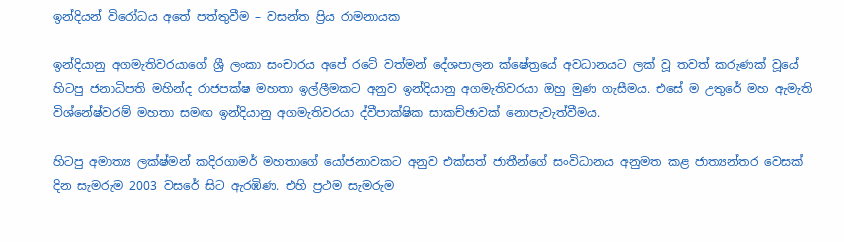ඉන්දියන් විරෝධය අතේ පත්තුවීම – වසන්ත ප්‍රිය රාමනායක

ඉන්දියානු අගමැතිවරයාගේ ශ්‍රී ලංකා සංචාරය අපේ රටේ වත්මන් දේශපාලන ක්ෂේත්‍රයේ අවධානයට ලක් වූ තවත් කරුණක් වූයේ හිටපු ජනාධිපති මහින්ද රාජපක්ෂ මහතා ඉල්ලීමකට අනුව ඉන්දියානු අගමැතිවරයා ඔහු මුණ ගැසීමය. එසේ ම උතුරේ මහ ඇමැති විශ්නේෂ්වරම් මහතා සමඟ ඉන්දියානු අගමැතිවරයා ද්වීපාක්ෂික සාකච්ඡාවක් නොපැවැත්වීමය.

හිටපු අමාත්‍ය ලක්ෂ්මන් කදිරගාමර් මහතාගේ යෝජනාවකට අනුව එක්සත් ජාතීන්ගේ සංවිධානය අනුමත කළ ජාත්‍යන්තර වෙසක් දින සැමරුම 2003 වසරේ සිට ඇරඹිණ. එහි ප්‍රථම සැමරුම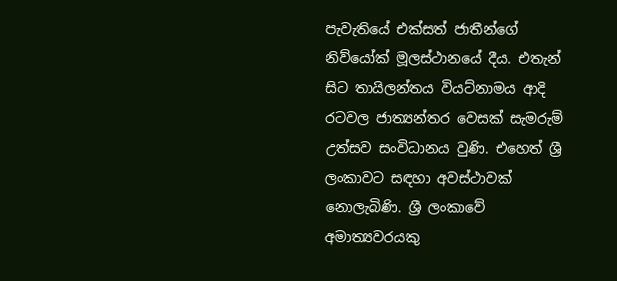පැවැතියේ එක්සත් ජාතීන්ගේ නිව්යෝක් මූලස්ථානයේ දීය. එතැන් සිට තායිලන්තය වියට්නාමය ආදි රටවල ජාත්‍යන්තර වෙසක් සැමරුම් උත්සව සංවිධානය වුණි. එහෙත් ශ්‍රී ලංකාවට සඳහා අවස්ථාවක් නොලැබිණි. ශ්‍රී ලංකාවේ අමාත්‍යවරයකු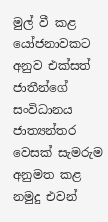මුල් වී කළ යෝජනාවකට අනුව එක්සත් ජාතීන්ගේ සංවිධානය ජාත්‍යන්තර වෙසක් සැමරුම අනුමත කළ නමුදු එවන්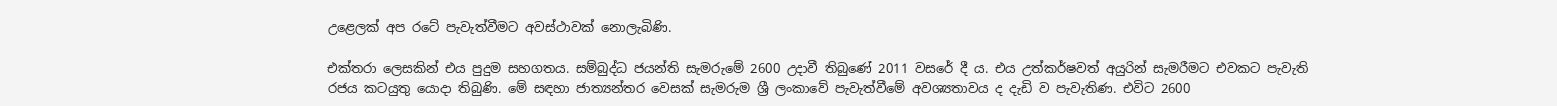උළෙලක් අප රටේ පැවැත්වීමට අවස්ථාවක් නොලැබිණි.

එක්තරා ලෙසකින් එය පුදුම සහගතය. සම්බුද්ධ ජයන්ති සැමරුමේ 2600 උදාවී තිබුණේ 2011 වසරේ දී ය. එය උත්කර්ෂවත් අයුරින් සැමරීමට එවකට පැවැති රජය කටයුතු යොදා තිබුණි. මේ සඳහා ජාත්‍යන්තර වෙසක් සැමරුම ශ්‍රී ලංකාවේ පැවැත්වීමේ අවශ්‍යතාවය ද දැඩි ව පැවැතිණ. එවිට 2600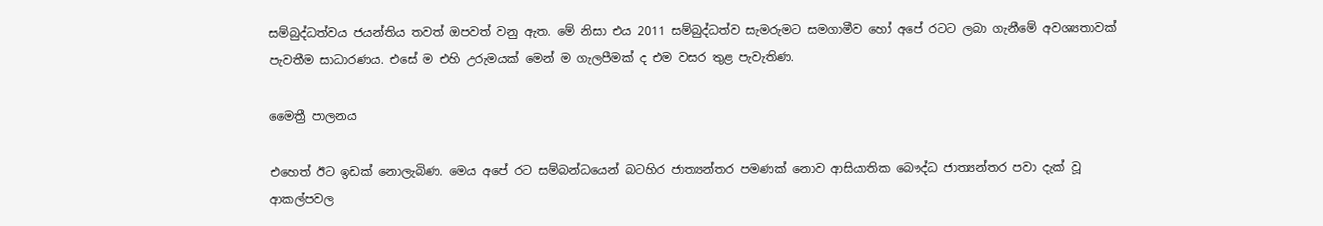සම්බුද්ධත්වය ජයන්තිය තවත් ඔපවත් වනු ඇත. මේ නිසා එය 2011 සම්බුද්ධත්ව සැමරුමට සමගාමීව හෝ අපේ රටට ලබා ගැනීමේ අවශ්‍යතාවක් පැවතීම සාධාරණය. එසේ ම එහි උරුමයක් මෙන් ම ගැලපීමක් ද එම වසර තුළ පැවැතිණ.

මෛත්‍රී පාලනය

එහෙත් ඊට ඉඩක් නොලැබිණ. මෙය අපේ රට සම්බන්ධයෙන් බටහිර ජාත්‍යන්තර පමණක් නොව ආසියාතික බෞද්ධ ජාත්‍යන්තර පවා දැක් වූ ආකල්පවල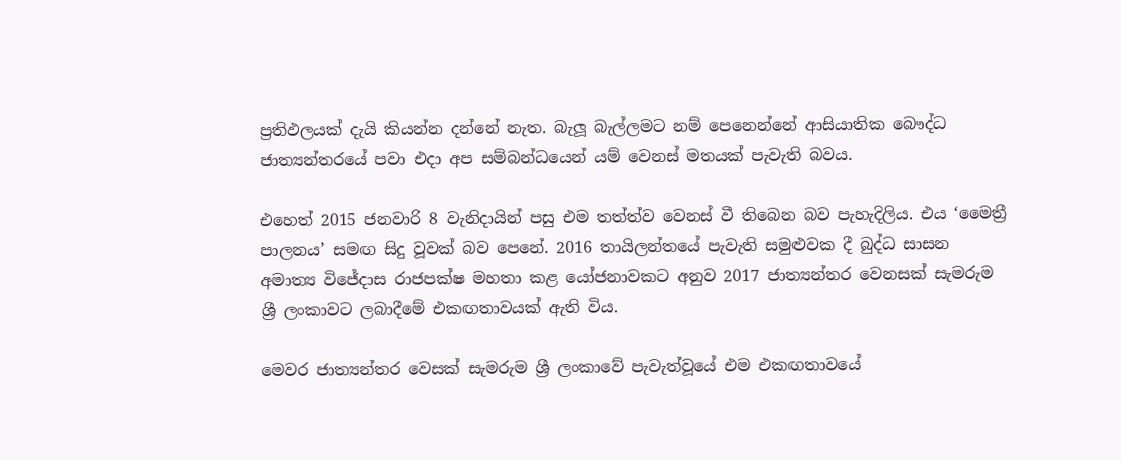ප්‍රතිඵලයක් දැයි කියන්න දන්නේ නැත. බැලූ බැල්ලමට නම් පෙනෙන්නේ ආසියාතික බෞද්ධ ජාත්‍යන්තරයේ පවා එදා අප සම්බන්ධයෙන් යම් වෙනස් මතයක් පැවැති බවය.

එහෙත් 2015 ජනවාරි 8 වැනිදායින් පසු එම තත්ත්ව වෙනස් වී තිබෙන බව පැහැදිලිය. එය ‘මෛත්‍රී පාලනය’ සමඟ සිදු වූවක් බව පෙනේ. 2016 තායිලන්තයේ පැවැති සමුළුවක දී බුද්ධ සාසන අමාත්‍ය විජේදාස රාජපක්ෂ මහතා කළ යෝජනාවකට අනුව 2017 ජාත්‍යන්තර වෙනසක් සැමරුම ශ්‍රී ලංකාවට ලබාදීමේ එකඟතාවයක් ඇති විය.

මෙවර ජාත්‍යන්තර වෙසක් සැමරුම ශ්‍රී ලංකාවේ පැවැත්වූයේ එම එකඟතාවයේ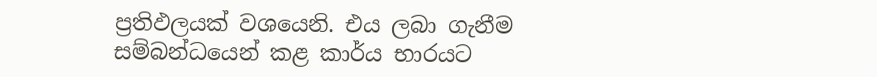ප්‍රතිඵලයක් වශයෙනි. එය ලබා ගැනීම සම්බන්ධයෙන් කළ කාර්ය භාරයට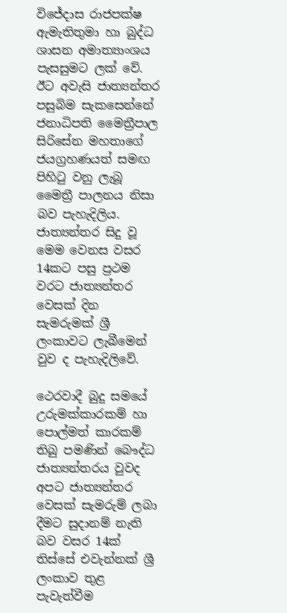විජේදාස රාජපක්ෂ ඇමැතිතුමා හා බුද්ධ ශාසන අමාත්‍යාංශය පැසසුමට ලක් වේ. ඊට අවැසි ජාත්‍යන්තර පසුබිම සැකසෙන්නේ ජනාධිපති මෛත්‍රීපාල සිරිසේන මහතාගේ ජයග්‍රහණයත් සමඟ පිහිටු වනු ලැබූ මෛත්‍රී පාලනය නිසා බව පැහැදිලිය. ජාත්‍යන්තර සිදු වූ මෙම වෙනස වසර 14කට පසු ප්‍රථම වරට ජාත්‍යන්තර වෙසක් දින සැමරුමක් ශ්‍රී ලංකාවට ලැබීමෙන් වුව ද පැහැදිලිවේ.

ථෙරවාදී බුදු සමයේ උරුමක්කාරකම් හා පොල්මත් කාරකම් තිබු පමණින් බෞද්ධ ජාත්‍යන්තරය වුවද අපට ජාත්‍යන්තර වෙසක් සැමරුම් ලබා දීමට සුදානම් නැති බව වසර 14ක් තිස්සේ එවැන්නක් ශ්‍රී ලංකාව තුළ පැවැත්වීම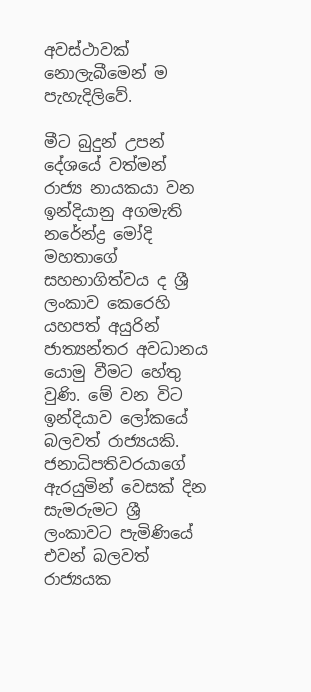අවස්ථාවක් නොලැබීමෙන් ම පැහැදිලිවේ.

මීට බුදුන් උපන් දේශයේ වත්මන් රාජ්‍ය නායකයා වන ඉන්දියානු අගමැති නරේන්ද්‍ර මෝදි මහතාගේ සහභාගිත්වය ද ශ්‍රී ලංකාව කෙරෙහි යහපත් අයුරින් ජාත්‍යන්තර අවධානය යොමු වීමට හේතු වුණි. මේ වන විට ඉන්දියාව ලෝකයේ බලවත් රාජ්‍යයකි. ජනාධිපතිවරයාගේ ඇරයුමින් වෙසක් දින සැමරුමට ශ්‍රී ලංකාවට පැමිණියේ එවන් බලවත් රාජ්‍යයක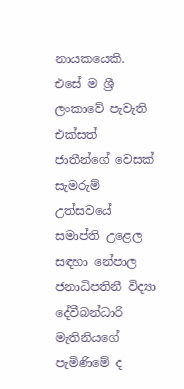නායකයෙකි. එසේ ම ශ්‍රී ලංකාවේ පැවැති එක්සත් ජාතීන්ගේ වෙසක් සැමරුම් උත්සවයේ සමාප්ති උළෙල සඳහා නේපාල ජනාධිපතිනී විද්‍යා දේවීබන්ධාරි මැතිනියගේ පැමිණිමේ ද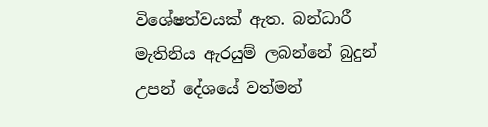විශේෂත්වයක් ඇත. බන්ධාරී මැතිනිය ඇරයුම් ලබන්නේ බුදුන් උපන් දේශයේ වත්මන්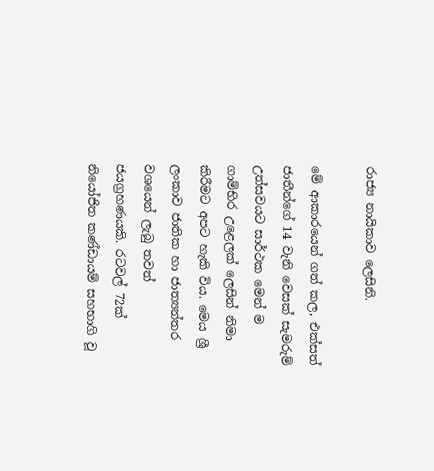රාජ්‍ය නායිකාව ලෙසිනි.

මේ ආකාරයෙන් ගත් කල, එක්සත් ජාතීන්ගේ 14 වැනි වෙසක් සැමරුම් උත්සවයට සාර්ථක මෙන් ම ගාම්භිර උළෙලක් ලෙසින් නිමා කිරීමට අපට හැකි විය. මෙය ශ්‍රී ලංකාව ජාතික හා ජාත්‍යන්තර වශයෙන් ලැබු තවත් ජයග්‍රහණයකි. රටවල් 72ක් නියෝජිත කණ්ඩායම් සහභාගි වූ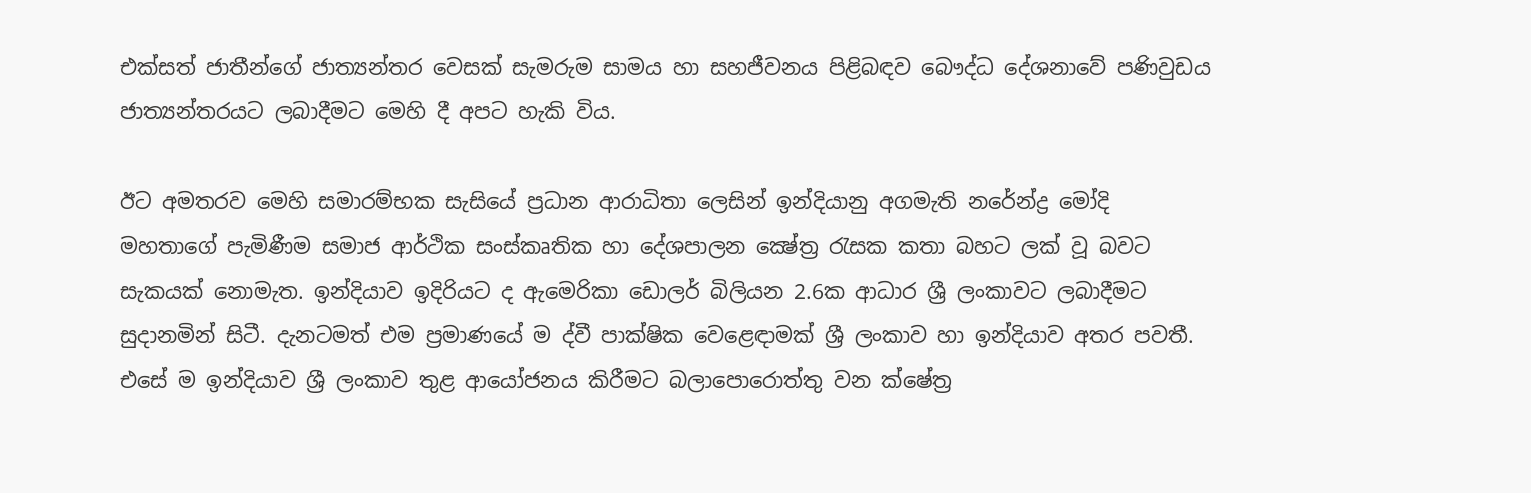එක්සත් ජාතීන්ගේ ජාත්‍යන්තර වෙසක් සැමරුම සාමය හා සහජීවනය පිළිබඳව බෞද්ධ දේශනාවේ පණිවුඩය ජාත්‍යන්තරයට ලබාදීමට මෙහි දී අපට හැකි විය.

ඊට අමතරව මෙහි සමාරම්භක සැසියේ ප්‍රධාන ආරාධිතා ලෙසින් ඉන්දියානු අගමැති නරේන්ද්‍ර මෝදි මහතාගේ පැමිණීම සමාජ ආර්ථික සංස්කෘතික හා දේශපාලන ක්‍ෂේත්‍ර රැසක කතා බහට ලක් වූ බවට සැකයක් නොමැත. ඉන්දියාව ඉදිරියට ද ඇමෙරිකා ඩොලර් බිලියන 2.6ක ආධාර ශ්‍රී ලංකාවට ලබාදීමට සුදානමින් සිටී. දැනටමත් එම ප්‍රමාණයේ ම ද්වී පාක්ෂික වෙළෙඳාමක් ශ්‍රී ලංකාව හා ඉන්දියාව අතර පවතී. එසේ ම ඉන්දියාව ශ්‍රී ලංකාව තුළ ආයෝජනය කිරීමට බලාපොරොත්තු වන ක්ෂේත්‍ර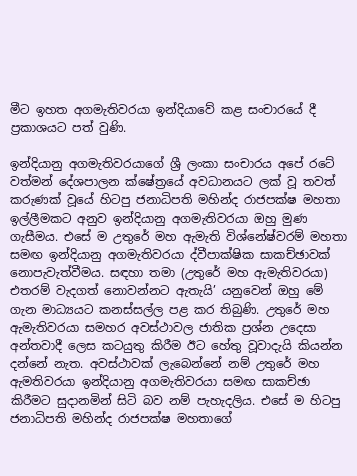මීට ඉහත අගමැතිවරයා ඉන්දියාවේ කළ සංචාරයේ දී ප්‍රකාශයට පත් වුණි.

ඉන්දියානු අගමැතිවරයාගේ ශ්‍රී ලංකා සංචාරය අපේ රටේ වත්මන් දේශපාලන ක්ෂේත්‍රයේ අවධානයට ලක් වූ තවත් කරුණක් වූයේ හිටපු ජනාධිපති මහින්ද රාජපක්ෂ මහතා ඉල්ලීමකට අනුව ඉන්දියානු අගමැතිවරයා ඔහු මුණ ගැසීමය. එසේ ම උතුරේ මහ ඇමැති විශ්නේෂ්වරම් මහතා සමඟ ඉන්දියානු අගමැතිවරයා ද්වීපාක්ෂික සාකච්ඡාවක් නොපැවැත්වීමය. සඳහා තමා (උතුරේ මහ ඇමැතිවරයා) එතරම් වැදගත් නොවන්නට ඇතැයි’ යනුවෙන් ඔහු මේ ගැන මාධ්‍යයට කනස්සල්ල පළ කර තිබුණි. උතුරේ මහ ඇමැතිවරයා සමහර අවස්ථාවල ජාතික ප්‍රශ්න උදෙසා අන්තවාදී ලෙස කටයුතු කිරීම ඊට හේතු වූවාදැයි කියන්න දන්නේ නැත. අවස්ථාවක් ලැබෙන්නේ නම් උතුරේ මහ ඇමතිවරයා ඉන්දියානු අගමැතිවරයා සමඟ සාකච්ඡා කිරීමට සුදානමින් සිටි බව නම් පැහැදලිය. එසේ ම හිටපු ජනාධිපති මහින්ද රාජපක්ෂ මහතාගේ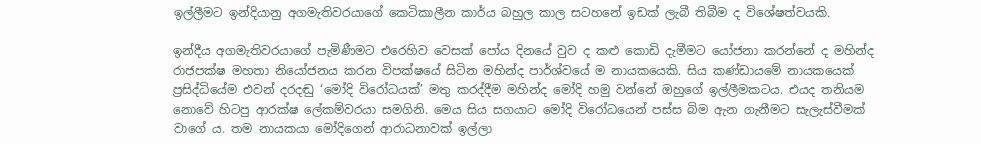ඉල්ලීමට ඉන්දියානු අගමැතිවරයාගේ කෙටිකාලීන කාර්ය බහුල කාල සටහනේ ඉඩක් ලැබී තිබීම ද විශේෂත්වයකි.

ඉන්දීය අගමැතිවරයාගේ පැමිණීමට එරෙහිව වෙසක් පෝය දිනයේ වුව ද කළු කොඩි දැමීමට යෝජනා කරන්නේ ද මහින්ද රාජපක්ෂ මහතා නියෝජනය කරන විපක්ෂයේ සිටින මහින්ද පාර්ශ්වයේ ම නායකයෙකි. සිය කණ්ඩායමේ නායකයෙක් ප්‍රසිද්ධියේම එවන් දරදඬු ‘මෝදි විරෝධයක්’ මතු කරද්දීම මහින්ද මෝදි හමු වන්නේ ඔහුගේ ඉල්ලීමකටය. එයද තනියම නොවේ හිටපු ආරක්ෂ ලේකම්වරයා සමගිනි. මෙය සිය සගයාට මෝදි විරෝධයෙන් පස්ස බිම ඇන ගැනීමට සැලැස්වීමක් වාගේ ය. තම නායකයා මෝදිගෙන් ආරාධනාවක් ඉල්ලා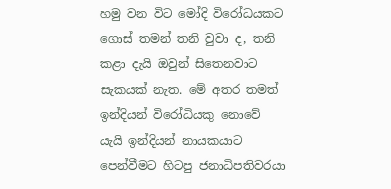හමු වන විට මෝදි විරෝධයකට ගොස් තමන් තනි වුවා ද, තනි කළා දැයි ඔවුන් සිතෙනවාට සැකයක් නැත. මේ අතර තමත් ඉන්දියන් විරෝධියකු නොවේ යැයි ඉන්දියන් නායකයාට පෙන්වීමට හිටපු ජනාධිපතිවරයා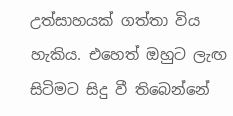උත්සාහයක් ගත්තා විය හැකිය. එහෙත් ඔහුට ලැඟ සිටිමට සිදු වී තිබෙන්නේ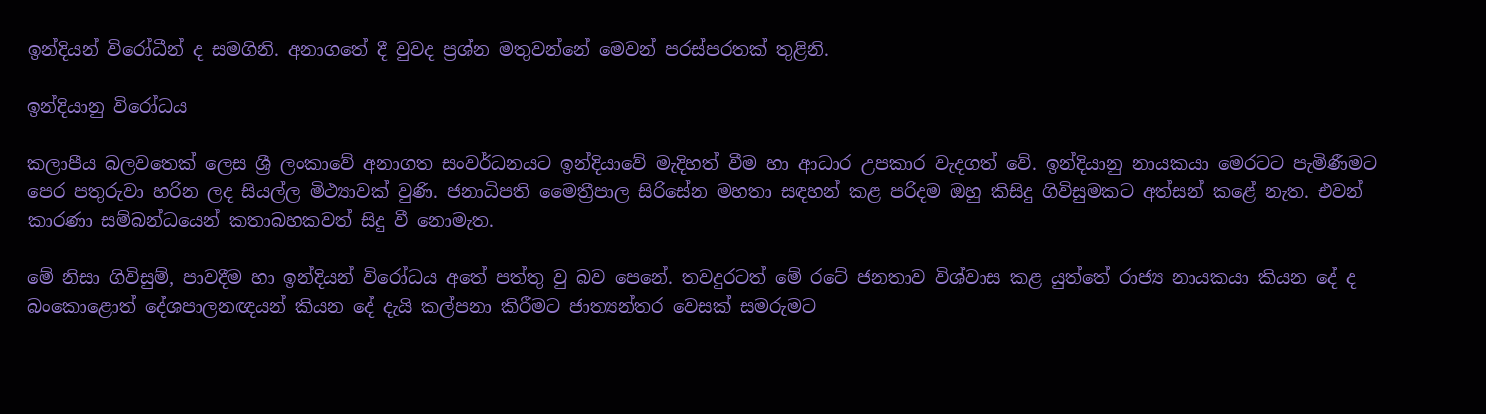ඉන්දියන් විරෝධීන් ද සමගිනි. අනාගතේ දී වුවද ප්‍රශ්න මතුවන්නේ මෙවන් පරස්පරතක් තුළිනි.

ඉන්දියානු විරෝධය

කලාපීය බලවතෙක් ලෙස ශ්‍රී ලංකාවේ අනාගත සංවර්ධනයට ඉන්දියාවේ මැදිහත් වීම හා ආධාර උපකාර වැදගත් වේ. ඉන්දියානු නායකයා මෙරටට පැමිණීමට පෙර පතුරුවා හරින ලද සියල්ල මිථ්‍යාවක් වුණි. ජනාධිපති මෛත්‍රීපාල සිරිසේන මහතා සඳහන් කළ පරිදම ඔහු කිසිදු ගිවිසුමකට අත්සන් කළේ නැත. එවන් කාරණා සම්බන්ධයෙන් කතාබහකවත් සිදු වී නොමැත.

මේ නිසා ගිවිසුම්, පාවදීම හා ඉන්දියන් විරෝධය අතේ පත්තු වු බව පෙනේ. තවදුරටත් මේ රටේ ජනතාව විශ්වාස කළ යුත්තේ රාජ්‍ය නායකයා කියන දේ ද බංකොළොත් දේශපාලනඥයන් කියන දේ දැයි කල්පනා කිරීමට ජාත්‍යන්තර වෙසක් සමරුමට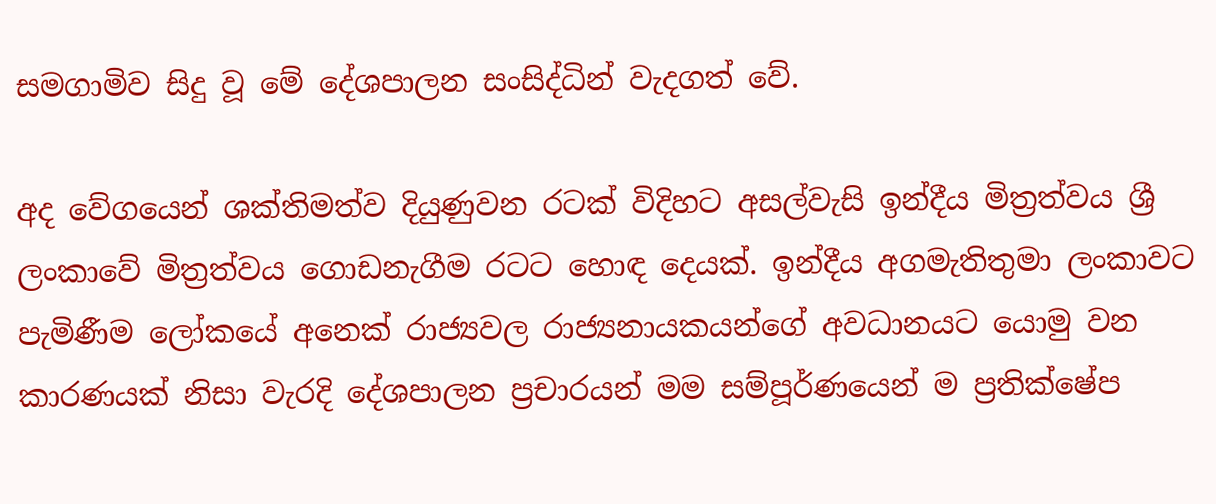සමගාමිව සිදු වූ මේ දේශපාලන සංසිද්ධින් වැදගත් වේ.

අද වේගයෙන් ශක්තිමත්ව දියුණුවන රටක් විදිහට අසල්වැසි ඉන්දීය මිත්‍රත්වය ශ්‍රී ලංකාවේ මිත්‍රත්වය ගොඩනැගීම රටට හොඳ දෙයක්. ඉන්දීය අගමැතිතුමා ලංකාවට පැමිණීම ලෝකයේ අනෙක් රාජ්‍යවල රාජ්‍යනායකයන්ගේ අවධානයට යොමු වන කාරණයක් නිසා වැරදි දේශපාලන ප්‍රචාරයන් මම සම්පූර්ණයෙන් ම ප්‍රතික්ෂේප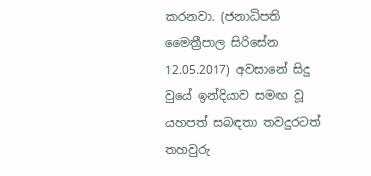කරනවා. (ජනාධිපති මෛත්‍රීපාල සිරිසේන 12.05.2017) අවසානේ සිදු වුයේ ඉන්දියාව සමඟ වූ යහපත් සබඳතා තවදුරටත් තහවුරු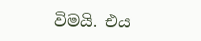විමයි. එය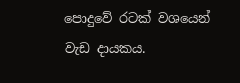පොදුවේ රටක් වශයෙන් වැඩ දායකය.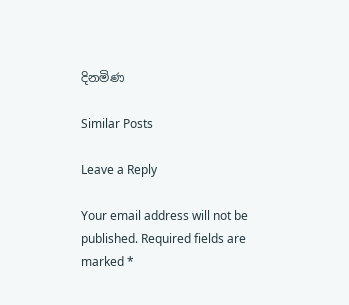දිනමිණ

Similar Posts

Leave a Reply

Your email address will not be published. Required fields are marked *